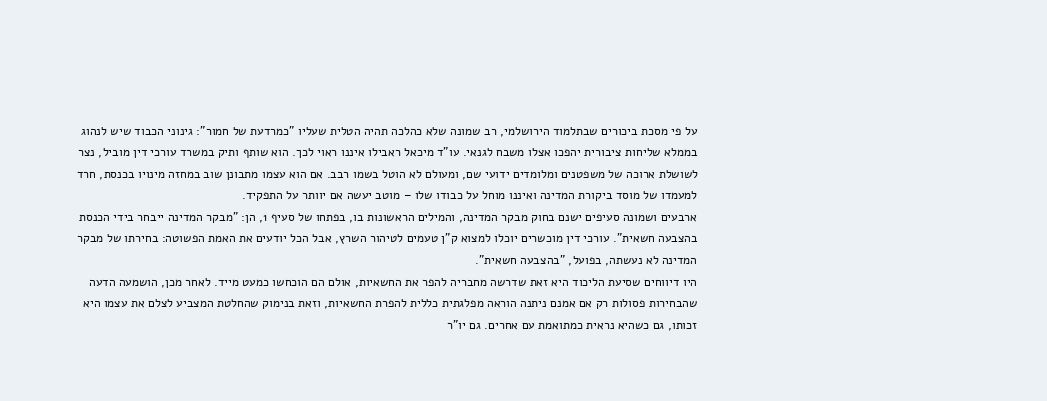על פי מסכת ביכורים שבתלמוד הירושלמי, רב שמונה שלא כהלכה תהיה הטלית שעליו "כמרדעת של חמור": גינוני הכבוד שיש לנהוג בממלא שליחות ציבורית יהפכו אצלו משבח לגנאי. עו"ד מיכאל ראבילו איננו ראוי לכך. הוא שותף ותיק במשרד עורכי דין מוביל, נצר לשושלת ארוכה של משפטנים ומלומדים ידועי שם, ומעולם לא הוטל בשמו רבב. אם הוא עצמו מתבונן שוב במחזה מינויו בכנסת, חרד למעמדו של מוסד ביקורת המדינה ואיננו מוחל על כבודו שלו – מוטב יעשה אם יוותר על התפקיד.
ארבעים ושמונה סעיפים ישנם בחוק מבקר המדינה, והמילים הראשונות בו, בפתחו של סעיף 1, הן: "מבקר המדינה ייבחר בידי הכנסת בהצבעה חשאית". עורכי דין מוכשרים יוכלו למצוא ק"ן טעמים לטיהור השרץ, אבל הכל יודעים את האמת הפשוטה: בחירתו של מבקר המדינה לא נעשתה, בפועל, "בהצבעה חשאית".
היו דיווחים שסיעת הליכוד היא זאת שדרשה מחבריה להפר את החשאיות, אולם הם הוכחשו כמעט מייד. לאחר מכן, הושמעה הדעה שהבחירות פסולות רק אם אמנם ניתנה הוראה מפלגתית כללית להפרת החשאיות, וזאת בנימוק שהחלטת המצביע לצלם את עצמו היא זכותו, גם כשהיא נראית כמתואמת עם אחרים. גם יו"ר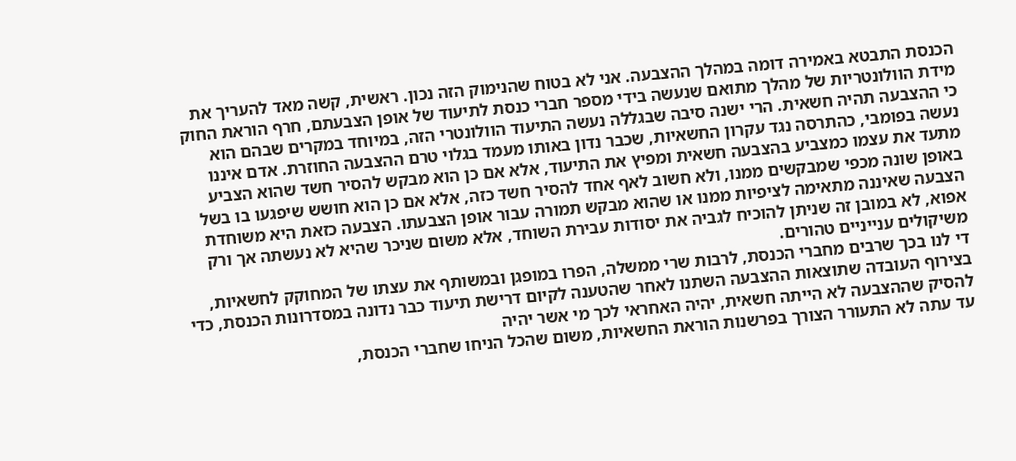הכנסת התבטא באמירה דומה במהלך ההצבעה. אני לא בטוח שהנימוק הזה נכון. ראשית, קשה מאד להעריך את מידת הוולונטריות של מהלך מתואם שנעשה בידי מספר חברי כנסת לתיעוד של אופן הצבעתם, חרף הוראת החוק כי ההצבעה תהיה חשאית. הרי ישנה סיבה שבגללה נעשה התיעוד הוולונטרי הזה, במיוחד במקרים שבהם הוא נעשה בפומבי, כהתרסה נגד עקרון החשאיות, שכבר נדון באותו מעמד בגלוי טרם ההצבעה החוזרת. אדם איננו מתעד את עצמו כמצביע בהצבעה חשאית ומפיץ את התיעוד, אלא אם כן הוא מבקש להסיר חשד שהוא הצביע באופן שונה מכפי שמבקשים ממנו, ולא חשוב לאף אחד להסיר חשד כזה, אלא אם כן הוא חושש שיפגעו בו בשל הצבעה שאיננה מתאימה לציפיות ממנו או שהוא מבקש תמורה עבור אופן הצבעתו. הצבעה כזאת היא משוחדת אפוא, לא במובן זה שניתן להוכיח לגביה את יסודות עבירת השוחד, אלא משום שניכר שהיא לא נעשתה אך ורק משיקולים ענייניים טהורים.
די לנו בכך שרבים מחברי הכנסת, לרבות שרי ממשלה, הפרו במופגן ובמשותף את עצתו של המחוקק לחשאיות, בצירוף העובדה שתוצאות ההצבעה השתנו לאחר שהטענה לקיום דרישת תיעוד כבר נדונה במסדרונות הכנסת, כדי להסיק שההצבעה לא הייתה חשאית, יהיה האחראי לכך מי אשר יהיה
עד עתה לא התעורר הצורך בפרשנות הוראת החשאיות, משום שהכל הניחו שחברי הכנסת,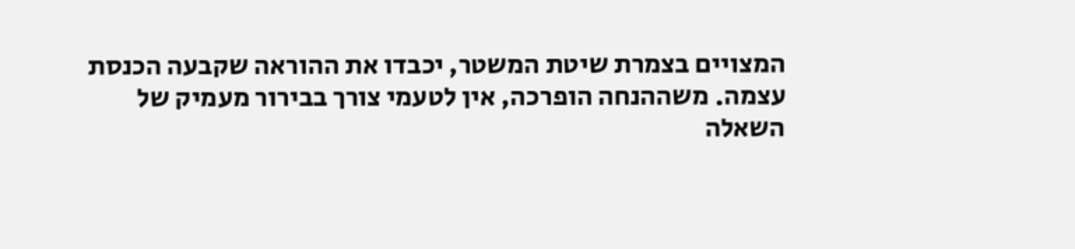המצויים בצמרת שיטת המשטר, יכבדו את ההוראה שקבעה הכנסת עצמה. משההנחה הופרכה, אין לטעמי צורך בבירור מעמיק של השאלה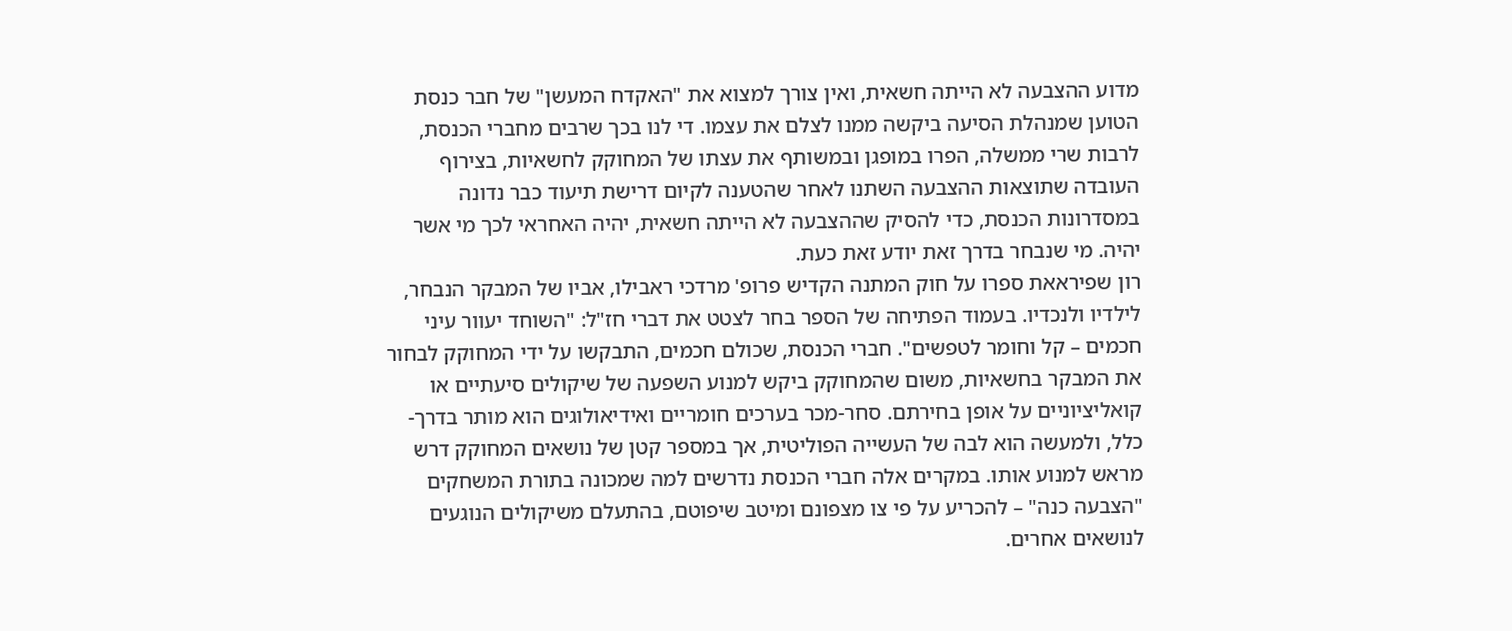מדוע ההצבעה לא הייתה חשאית, ואין צורך למצוא את "האקדח המעשן" של חבר כנסת הטוען שמנהלת הסיעה ביקשה ממנו לצלם את עצמו. די לנו בכך שרבים מחברי הכנסת, לרבות שרי ממשלה, הפרו במופגן ובמשותף את עצתו של המחוקק לחשאיות, בצירוף העובדה שתוצאות ההצבעה השתנו לאחר שהטענה לקיום דרישת תיעוד כבר נדונה במסדרונות הכנסת, כדי להסיק שההצבעה לא הייתה חשאית, יהיה האחראי לכך מי אשר יהיה. מי שנבחר בדרך זאת יודע זאת כעת.
רון שפיראאת ספרו על חוק המתנה הקדיש פרופ' מרדכי ראבילו, אביו של המבקר הנבחר, לילדיו ולנכדיו. בעמוד הפתיחה של הספר בחר לצטט את דברי חז"ל: "השוחד יעוור עיני חכמים – קל וחומר לטפשים". חברי הכנסת, שכולם חכמים, התבקשו על ידי המחוקק לבחור את המבקר בחשאיות, משום שהמחוקק ביקש למנוע השפעה של שיקולים סיעתיים או קואליציוניים על אופן בחירתם. סחר-מכר בערכים חומריים ואידיאולוגים הוא מותר בדרך-כלל, ולמעשה הוא לבה של העשייה הפוליטית, אך במספר קטן של נושאים המחוקק דרש מראש למנוע אותו. במקרים אלה חברי הכנסת נדרשים למה שמכונה בתורת המשחקים "הצבעה כנה" – להכריע על פי צו מצפונם ומיטב שיפוטם, בהתעלם משיקולים הנוגעים לנושאים אחרים.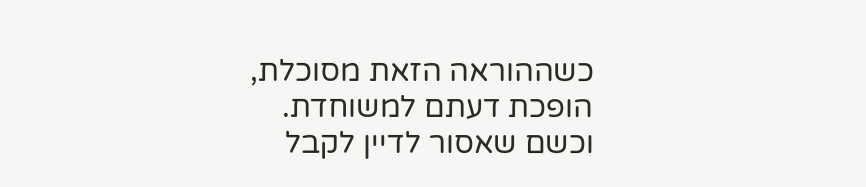כשההוראה הזאת מסוכלת, הופכת דעתם למשוחדת. וכשם שאסור לדיין לקבל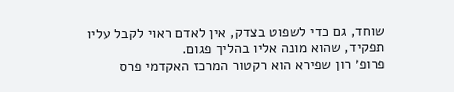שוחד, גם כדי לשפוט בצדק, אין לאדם ראוי לקבל עליו תפקיד, שהוא מונה אליו בהליך פגום.
פרופ׳ רון שפירא הוא רקטור המרכז האקדמי פרס